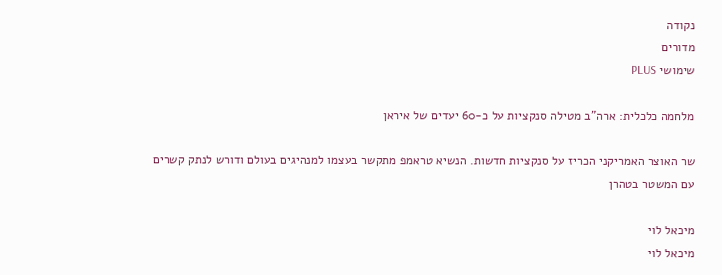נקודה
מדורים
שימושי PLUS

מלחמה כלכלית: ארה"ב מטילה סנקציות על כ-60 יעדים של איראן

שר האוצר האמריקני הכריז על סנקציות חדשות. הנשיא טראמפ מתקשר בעצמו למנהיגים בעולם ודורש לנתק קשרים עם המשטר בטהרן

מיכאל לוי
מיכאל לוי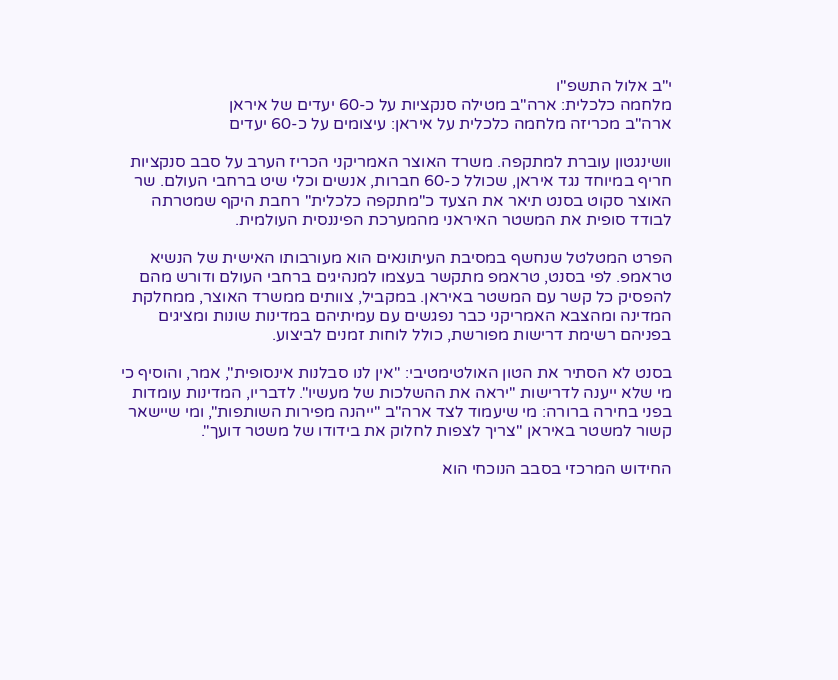י"ב אלול התשפ"ו
מלחמה כלכלית: ארה"ב מטילה סנקציות על כ-60 יעדים של איראן
ארה"ב מכריזה מלחמה כלכלית על איראן: עיצומים על כ-60 יעדים

וושינגטון עוברת למתקפה. משרד האוצר האמריקני הכריז הערב על סבב סנקציות חריף במיוחד נגד איראן, שכולל כ-60 חברות, אנשים וכלי שיט ברחבי העולם. שר האוצר סקוט בסנט תיאר את הצעד כ"מתקפה כלכלית" רחבת היקף שמטרתה לבודד סופית את המשטר האיראני מהמערכת הפיננסית העולמית.

הפרט המטלטל שנחשף במסיבת העיתונאים הוא מעורבותו האישית של הנשיא טראמפ. לפי בסנט, טראמפ מתקשר בעצמו למנהיגים ברחבי העולם ודורש מהם להפסיק כל קשר עם המשטר באיראן. במקביל, צוותים ממשרד האוצר, ממחלקת המדינה ומהצבא האמריקני כבר נפגשים עם עמיתיהם במדינות שונות ומציגים בפניהם רשימת דרישות מפורשת, כולל לוחות זמנים לביצוע.

בסנט לא הסתיר את הטון האולטימטיבי: "אין לנו סבלנות אינסופית", אמר, והוסיף כי מי שלא ייענה לדרישות "יראה את ההשלכות של מעשיו". לדבריו, המדינות עומדות בפני בחירה ברורה: מי שיעמוד לצד ארה"ב "ייהנה מפירות השותפות", ומי שיישאר קשור למשטר באיראן "צריך לצפות לחלוק את בידודו של משטר דועך".

החידוש המרכזי בסבב הנוכחי הוא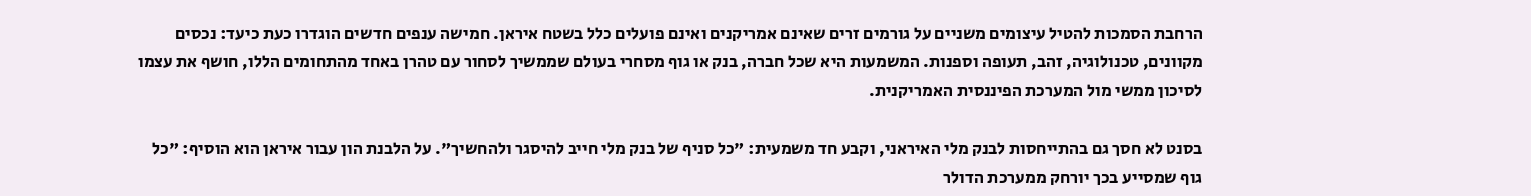הרחבת הסמכות להטיל עיצומים משניים על גורמים זרים שאינם אמריקנים ואינם פועלים כלל בשטח איראן. חמישה ענפים חדשים הוגדרו כעת כיעד: נכסים מקוונים, טכנולוגיה, זהב, תעופה וספנות. המשמעות היא שכל חברה, בנק או גוף מסחרי בעולם שממשיך לסחור עם טהרן באחד מהתחומים הללו, חושף את עצמו לסיכון ממשי מול המערכת הפיננסית האמריקנית.

בסנט לא חסך גם בהתייחסות לבנק מלי האיראני, וקבע חד משמעית: "כל סניף של בנק מלי חייב להיסגר ולהחשיך". על הלבנת הון עבור איראן הוא הוסיף: "כל גוף שמסייע בכך יורחק ממערכת הדולר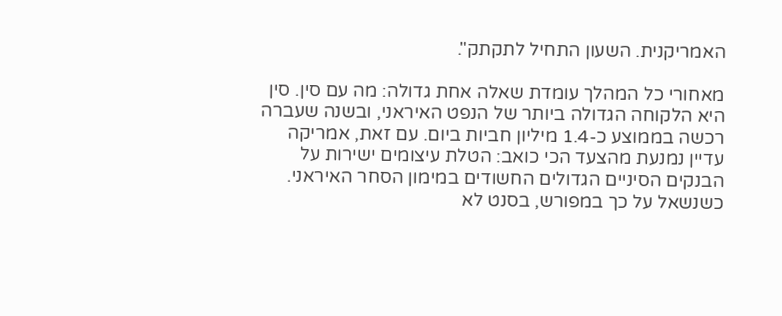האמריקנית. השעון התחיל לתקתק".

מאחורי כל המהלך עומדת שאלה אחת גדולה: מה עם סין. סין היא הלקוחה הגדולה ביותר של הנפט האיראני, ובשנה שעברה רכשה בממוצע כ-1.4 מיליון חביות ביום. עם זאת, אמריקה עדיין נמנעת מהצעד הכי כואב: הטלת עיצומים ישירות על הבנקים הסיניים הגדולים החשודים במימון הסחר האיראני. כשנשאל על כך במפורש, בסנט לא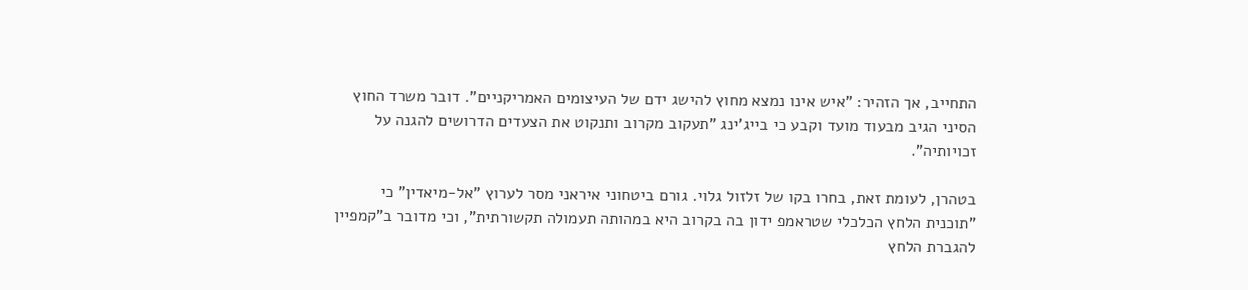התחייב, אך הזהיר: "איש אינו נמצא מחוץ להישג ידם של העיצומים האמריקניים". דובר משרד החוץ הסיני הגיב מבעוד מועד וקבע כי בייג'ינג "תעקוב מקרוב ותנקוט את הצעדים הדרושים להגנה על זכויותיה".

בטהרן, לעומת זאת, בחרו בקו של זלזול גלוי. גורם ביטחוני איראני מסר לערוץ "אל-מיאדין" כי "תוכנית הלחץ הכלכלי שטראמפ ידון בה בקרוב היא במהותה תעמולה תקשורתית", וכי מדובר ב"קמפיין להגברת הלחץ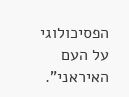הפסיכולוגי על העם האיראני".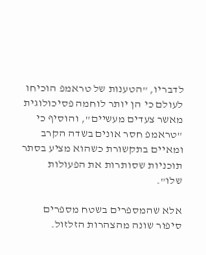לדבריו, "הטענות של טראמפ הוכיחו לעולם כי הן יותר לוחמה פסיכולוגית מאשר צעדים מעשיים", והוסיף כי "טראמפ חסר אונים בשדה הקרב ומאיים בתקשורת כשהוא מציע בסתר תוכניות שסותרות את הפעולות שלו".

אלא שהמספרים בשטח מספרים סיפור שונה מהצהרות הזלזול.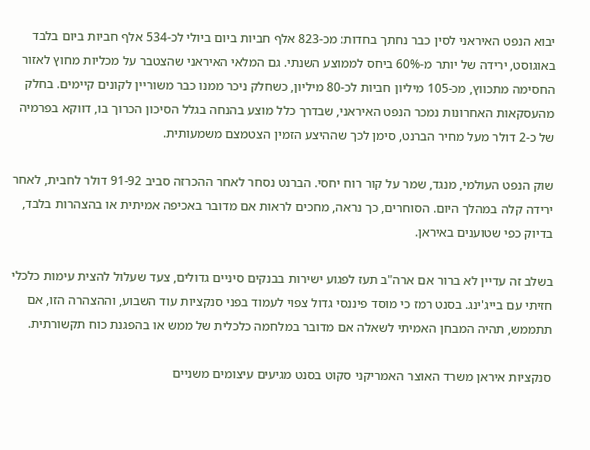יבוא הנפט האיראני לסין כבר נחתך בחדות: מכ-823 אלף חביות ביום ביולי לכ-534 אלף חביות ביום בלבד באוגוסט, ירידה של יותר מ-60% ביחס לממוצע השנתי. גם המלאי האיראני שהצטבר על מכליות מחוץ לאזור החסימה מתכווץ, מכ-105 מיליון חביות לכ-80 מיליון, כשחלק ניכר ממנו כבר משוריין לקונים קיימים. בחלק מהעסקאות האחרונות נמכר הנפט האיראני, שבדרך כלל מוצע בהנחה בגלל הסיכון הכרוך בו, דווקא בפרמיה של כ-2 דולר מעל מחיר הברנט, סימן לכך שההיצע הזמין הצטמצם משמעותית.

שוק הנפט העולמי, מנגד, שמר על קור רוח יחסי. הברנט נסחר לאחר ההכרזה סביב 91-92 דולר לחבית, לאחר ירידה קלה במהלך היום. הסוחרים, כך נראה, מחכים לראות אם מדובר באכיפה אמיתית או בהצהרות בלבד, בדיוק כפי שטוענים באיראן.

בשלב זה עדיין לא ברור אם ארה"ב תעז לפגוע ישירות בבנקים סיניים גדולים, צעד שעלול להצית עימות כלכלי חזיתי עם בייג'ינג. בסנט רמז כי מוסד פיננסי גדול צפוי לעמוד בפני סנקציות עוד השבוע, וההצהרה הזו, אם תתממש, תהיה המבחן האמיתי לשאלה אם מדובר במלחמה כלכלית של ממש או בהפגנת כוח תקשורתית.

סנקציות איראן משרד האוצר האמריקני סקוט בסנט מגיעים עיצומים משניים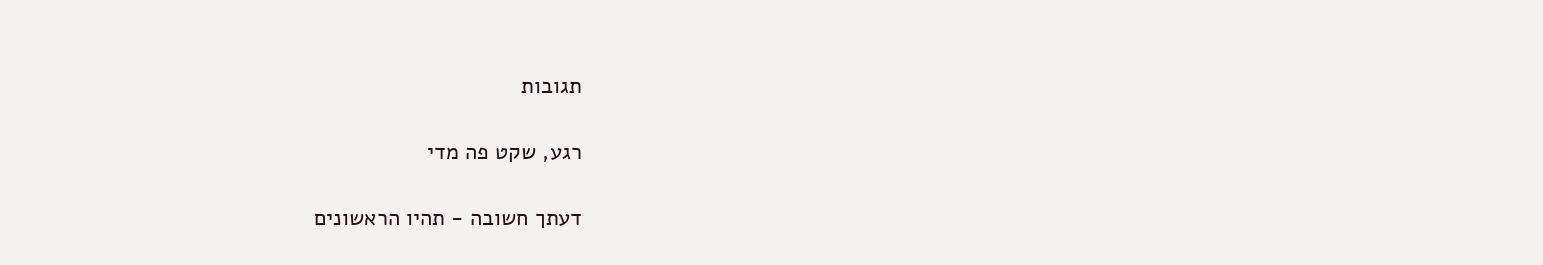תגובות

רגע, שקט פה מדי

דעתך חשובה - תהיו הראשונים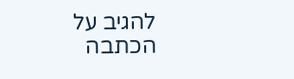להגיב על הכתבה